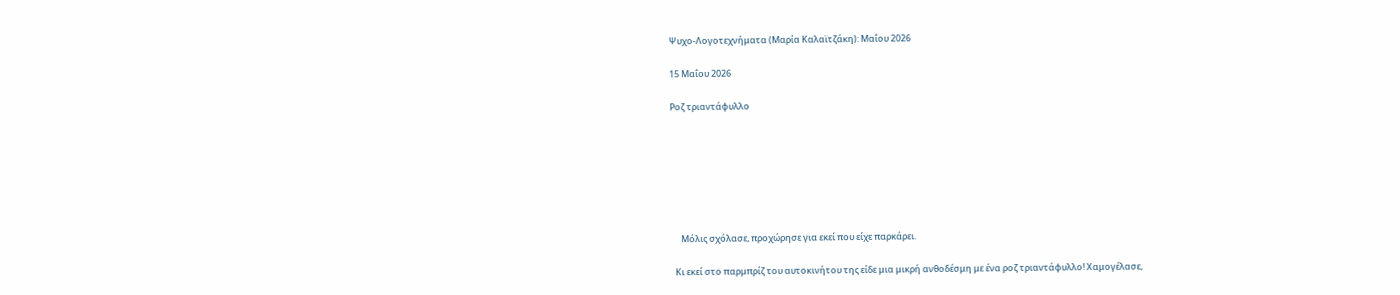Ψυχο-Λογοτεχνήματα (Μαρία Καλαϊτζάκη): Μαΐου 2026

15 Μαΐου 2026

Ροζ τριαντάφυλλο







     Μόλις σχόλασε, προχώρησε για εκεί που είχε παρκάρει.

  Κι εκεί στο παρμπρίζ του αυτοκινήτου της είδε μια μικρή ανθοδέσμη με ένα ροζ τριαντάφυλλο! Χαμογέλασε,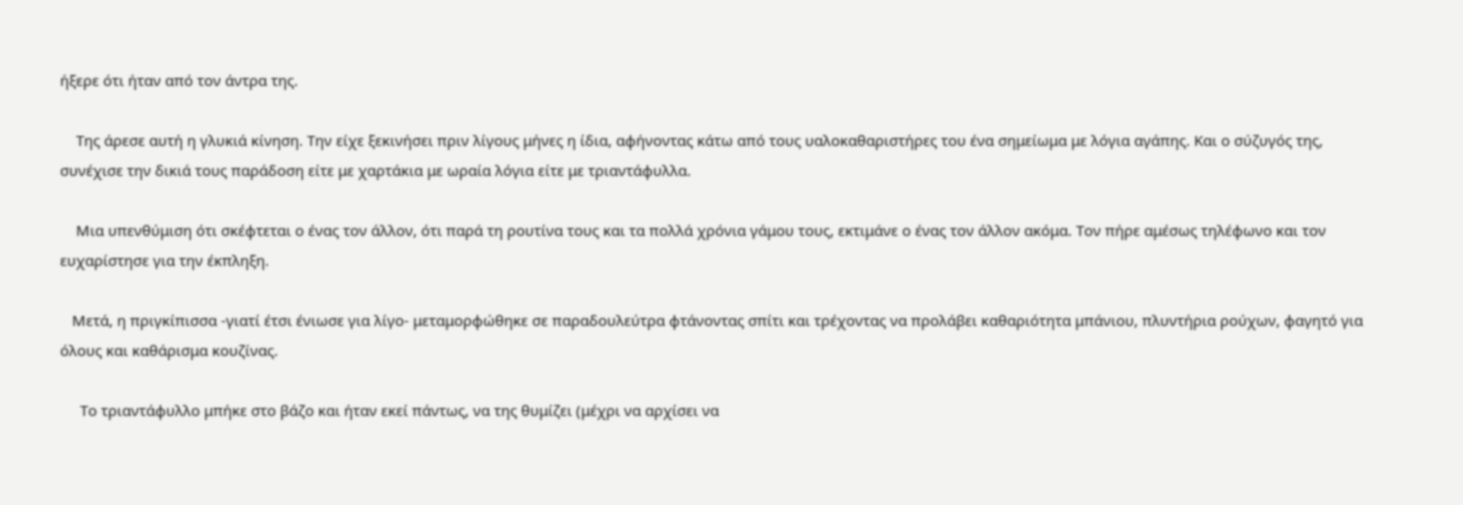ήξερε ότι ήταν από τον άντρα της.

    Της άρεσε αυτή η γλυκιά κίνηση. Την είχε ξεκινήσει πριν λίγους μήνες η ίδια, αφήνοντας κάτω από τους υαλοκαθαριστήρες του ένα σημείωμα με λόγια αγάπης. Και ο σύζυγός της, συνέχισε την δικιά τους παράδοση είτε με χαρτάκια με ωραία λόγια είτε με τριαντάφυλλα.

    Μια υπενθύμιση ότι σκέφτεται ο ένας τον άλλον, ότι παρά τη ρουτίνα τους και τα πολλά χρόνια γάμου τους, εκτιμάνε ο ένας τον άλλον ακόμα. Τον πήρε αμέσως τηλέφωνο και τον ευχαρίστησε για την έκπληξη.

   Μετά, η πριγκίπισσα -γιατί έτσι ένιωσε για λίγο- μεταμορφώθηκε σε παραδουλεύτρα φτάνοντας σπίτι και τρέχοντας να προλάβει καθαριότητα μπάνιου, πλυντήρια ρούχων, φαγητό για όλους και καθάρισμα κουζίνας.

     Το τριαντάφυλλο μπήκε στο βάζο και ήταν εκεί πάντως, να της θυμίζει (μέχρι να αρχίσει να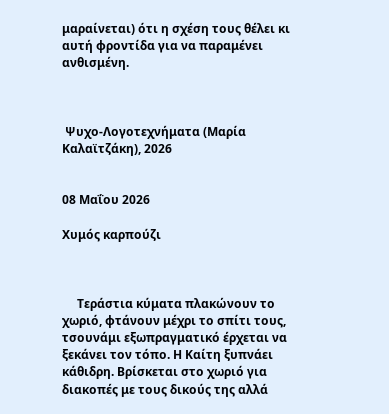μαραίνεται) ότι η σχέση τους θέλει κι αυτή φροντίδα για να παραμένει ανθισμένη.



 Ψυχο-Λογοτεχνήματα (Μαρία Καλαϊτζάκη), 2026


08 Μαΐου 2026

Χυμός καρπούζι



     Τεράστια κύματα πλακώνουν το χωριό, φτάνουν μέχρι το σπίτι τους, τσουνάμι εξωπραγματικό έρχεται να ξεκάνει τον τόπο. Η Καίτη ξυπνάει κάθιδρη. Βρίσκεται στο χωριό για διακοπές με τους δικούς της αλλά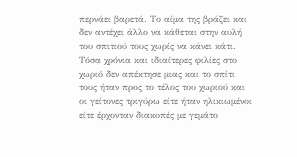περνάει βαρετά. Το αίμα της βράζει και δεν αντέχει άλλο να κάθεται στην αυλή του σπιτιού τους χωρίς να κάνει κάτι. Τόσα χρόνια και ιδιαίτερες φιλίες στο χωριό δεν απέκτησε μιας και το σπίτι τους ήταν προς το τέλος του χωριού και οι γείτονες τριγύρω είτε ήταν ηλικιωμένοι είτε έρχονταν διακοπές με γεμάτο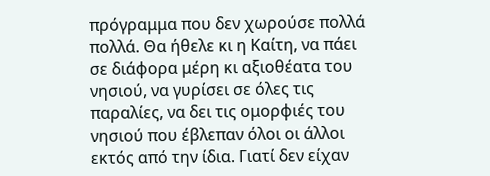πρόγραμμα που δεν χωρούσε πολλά πολλά. Θα ήθελε κι η Καίτη, να πάει σε διάφορα μέρη κι αξιοθέατα του νησιού, να γυρίσει σε όλες τις παραλίες, να δει τις ομορφιές του νησιού που έβλεπαν όλοι οι άλλοι εκτός από την ίδια. Γιατί δεν είχαν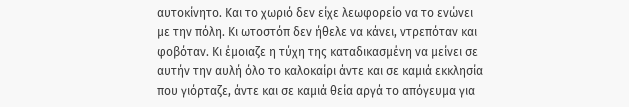αυτοκίνητο. Και το χωριό δεν είχε λεωφορείο να το ενώνει με την πόλη. Κι ωτοστόπ δεν ήθελε να κάνει, ντρεπόταν και φοβόταν. Κι έμοιαζε η τύχη της καταδικασμένη να μείνει σε αυτήν την αυλή όλο το καλοκαίρι άντε και σε καμιά εκκλησία που γιόρταζε, άντε και σε καμιά θεία αργά το απόγευμα για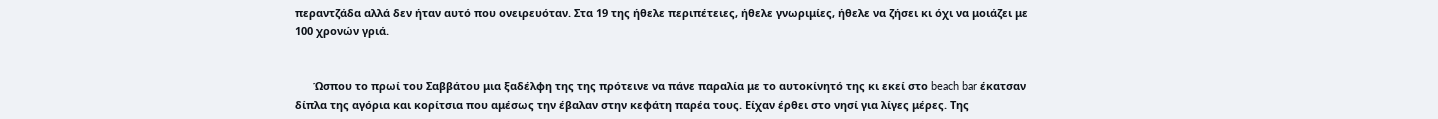περαντζάδα αλλά δεν ήταν αυτό που ονειρευόταν. Στα 19 της ήθελε περιπέτειες, ήθελε γνωριμίες, ήθελε να ζήσει κι όχι να μοιάζει με 100 χρονών γριά.


      Ώσπου το πρωί του Σαββάτου μια ξαδέλφη της της πρότεινε να πάνε παραλία με το αυτοκίνητό της κι εκεί στο beach bar έκατσαν δίπλα της αγόρια και κορίτσια που αμέσως την έβαλαν στην κεφάτη παρέα τους. Είχαν έρθει στο νησί για λίγες μέρες. Της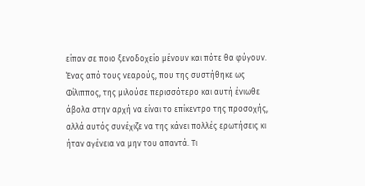είπαν σε ποιο ξενοδοχείο μένουν και πότε θα φύγουν. Ένας από τους νεαρούς, που της συστήθηκε ως Φίλιππος, της μιλούσε περισσότερο και αυτή ένιωθε άβολα στην αρχή να είναι το επίκεντρο της προσοχής, αλλά αυτός συνέχιζε να της κάνει πολλές ερωτήσεις κι ήταν αγένεια να μην του απαντά. Τι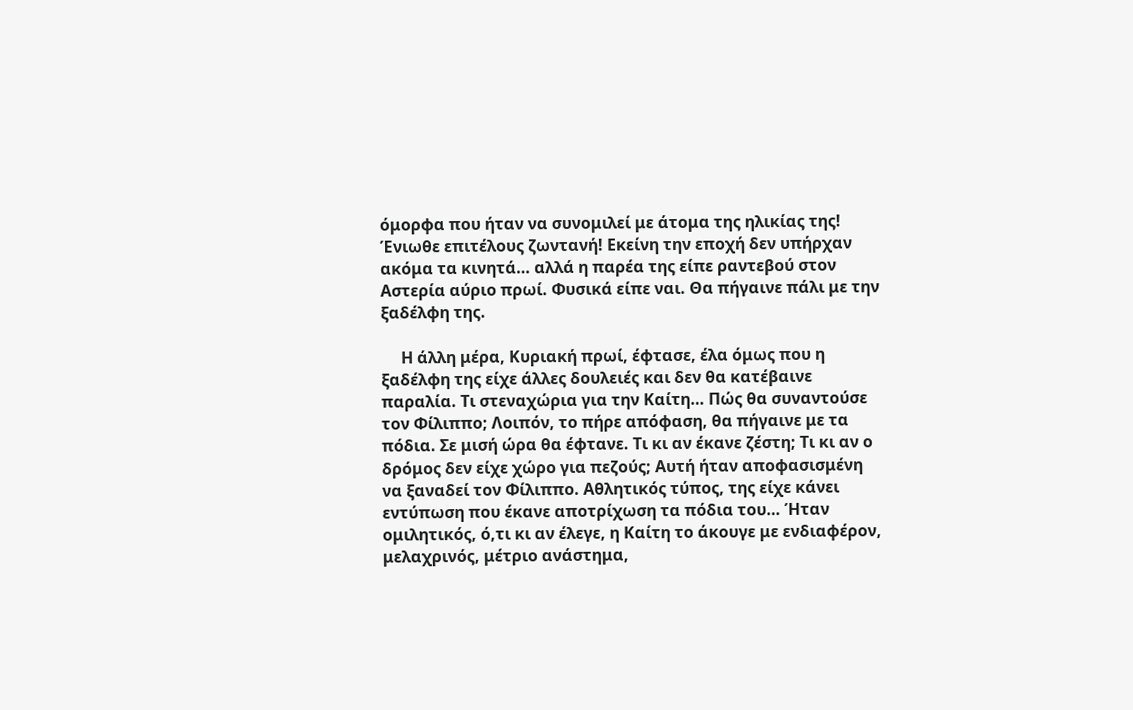όμορφα που ήταν να συνομιλεί με άτομα της ηλικίας της! Ένιωθε επιτέλους ζωντανή! Εκείνη την εποχή δεν υπήρχαν ακόμα τα κινητά… αλλά η παρέα της είπε ραντεβού στον Αστερία αύριο πρωί. Φυσικά είπε ναι. Θα πήγαινε πάλι με την ξαδέλφη της.

     Η άλλη μέρα, Κυριακή πρωί, έφτασε, έλα όμως που η ξαδέλφη της είχε άλλες δουλειές και δεν θα κατέβαινε παραλία. Τι στεναχώρια για την Καίτη… Πώς θα συναντούσε τον Φίλιππο; Λοιπόν, το πήρε απόφαση, θα πήγαινε με τα πόδια. Σε μισή ώρα θα έφτανε. Τι κι αν έκανε ζέστη; Τι κι αν ο δρόμος δεν είχε χώρο για πεζούς; Αυτή ήταν αποφασισμένη να ξαναδεί τον Φίλιππο. Αθλητικός τύπος, της είχε κάνει εντύπωση που έκανε αποτρίχωση τα πόδια του… Ήταν ομιλητικός, ό,τι κι αν έλεγε, η Καίτη το άκουγε με ενδιαφέρον, μελαχρινός, μέτριο ανάστημα,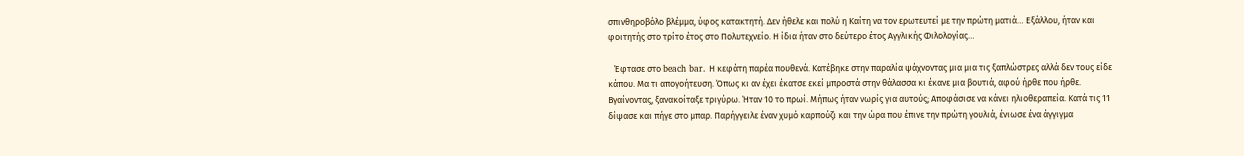σπινθηροβόλο βλέμμα, ύφος κατακτητή. Δεν ήθελε και πολύ η Καίτη να τον ερωτευτεί με την πρώτη ματιά… Εξάλλου, ήταν και φοιτητής στο τρίτο έτος στο Πολυτεχνείο. Η ίδια ήταν στο δεύτερο έτος Αγγλικής Φιλολογίας…

   Έφτασε στο beach bar. Η κεφάτη παρέα πουθενά. Κατέβηκε στην παραλία ψάχνοντας μια μια τις ξαπλώστρες αλλά δεν τους είδε κάπου. Μα τι απογοήτευση. Όπως κι αν έχει έκατσε εκεί μπροστά στην θάλασσα κι έκανε μια βουτιά, αφού ήρθε που ήρθε. Βγαίνοντας, ξανακοίταξε τριγύρω. Ήταν 10 το πρωί. Μήπως ήταν νωρίς για αυτούς; Αποφάσισε να κάνει ηλιοθεραπεία. Κατά τις 11 δίψασε και πήγε στο μπαρ. Παρήγγειλε έναν χυμό καρπούζι και την ώρα που έπινε την πρώτη γουλιά, ένιωσε ένα άγγιγμα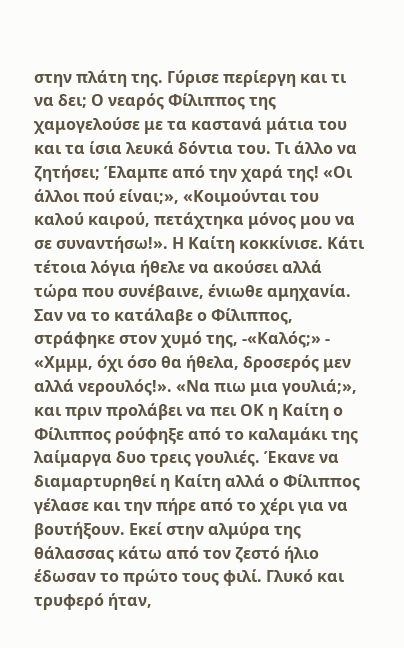στην πλάτη της. Γύρισε περίεργη και τι να δει; Ο νεαρός Φίλιππος της χαμογελούσε με τα καστανά μάτια του και τα ίσια λευκά δόντια του. Τι άλλο να ζητήσει; Έλαμπε από την χαρά της! «Οι άλλοι πού είναι;», «Κοιμούνται του καλού καιρού, πετάχτηκα μόνος μου να σε συναντήσω!». Η Καίτη κοκκίνισε. Κάτι τέτοια λόγια ήθελε να ακούσει αλλά τώρα που συνέβαινε, ένιωθε αμηχανία. Σαν να το κατάλαβε ο Φίλιππος, στράφηκε στον χυμό της, -«Καλός;» - «Χμμμ, όχι όσο θα ήθελα, δροσερός μεν αλλά νερουλός!». «Να πιω μια γουλιά;», και πριν προλάβει να πει ΟΚ η Καίτη ο Φίλιππος ρούφηξε από το καλαμάκι της λαίμαργα δυο τρεις γουλιές. Έκανε να διαμαρτυρηθεί η Καίτη αλλά ο Φίλιππος γέλασε και την πήρε από το χέρι για να βουτήξουν. Εκεί στην αλμύρα της θάλασσας κάτω από τον ζεστό ήλιο έδωσαν το πρώτο τους φιλί. Γλυκό και τρυφερό ήταν,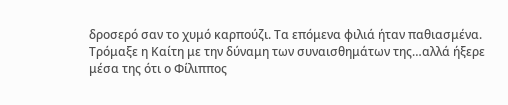δροσερό σαν το χυμό καρπούζι. Τα επόμενα φιλιά ήταν παθιασμένα. Τρόμαξε η Καίτη με την δύναμη των συναισθημάτων της…αλλά ήξερε μέσα της ότι ο Φίλιππος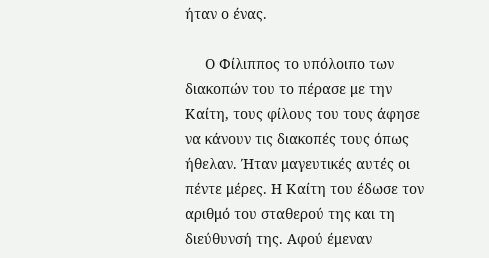ήταν ο ένας.

     Ο Φίλιππος το υπόλοιπο των διακοπών του το πέρασε με την Καίτη, τους φίλους του τους άφησε να κάνουν τις διακοπές τους όπως ήθελαν. Ήταν μαγευτικές αυτές οι πέντε μέρες. Η Καίτη του έδωσε τον αριθμό του σταθερού της και τη διεύθυνσή της. Αφού έμεναν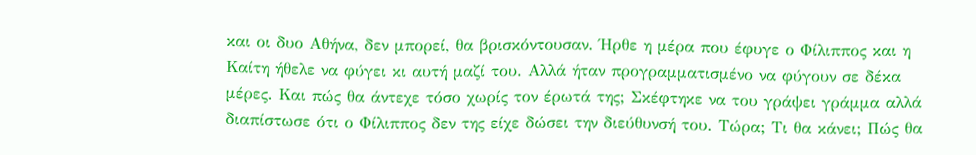και οι δυο Αθήνα, δεν μπορεί, θα βρισκόντουσαν. Ήρθε η μέρα που έφυγε ο Φίλιππος και η Καίτη ήθελε να φύγει κι αυτή μαζί του. Αλλά ήταν προγραμματισμένο να φύγουν σε δέκα μέρες. Και πώς θα άντεχε τόσο χωρίς τον έρωτά της; Σκέφτηκε να του γράψει γράμμα αλλά διαπίστωσε ότι ο Φίλιππος δεν της είχε δώσει την διεύθυνσή του. Τώρα; Τι θα κάνει; Πώς θα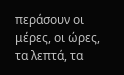περάσουν οι μέρες, οι ώρες, τα λεπτά, τα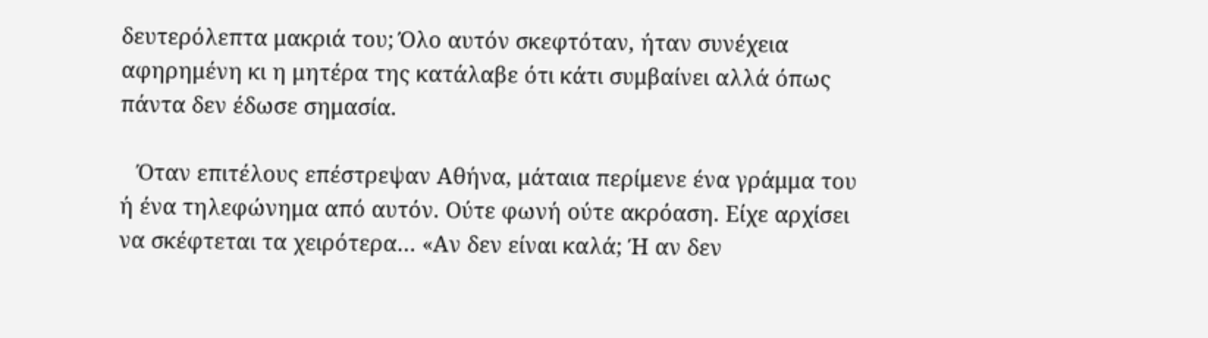δευτερόλεπτα μακριά του; Όλο αυτόν σκεφτόταν, ήταν συνέχεια αφηρημένη κι η μητέρα της κατάλαβε ότι κάτι συμβαίνει αλλά όπως πάντα δεν έδωσε σημασία.

   Όταν επιτέλους επέστρεψαν Αθήνα, μάταια περίμενε ένα γράμμα του ή ένα τηλεφώνημα από αυτόν. Ούτε φωνή ούτε ακρόαση. Είχε αρχίσει να σκέφτεται τα χειρότερα… «Αν δεν είναι καλά; Ή αν δεν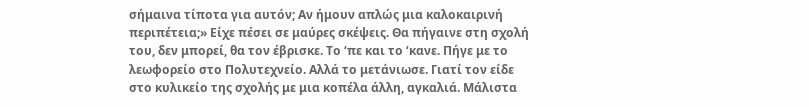σήμαινα τίποτα για αυτόν; Αν ήμουν απλώς μια καλοκαιρινή περιπέτεια;» Είχε πέσει σε μαύρες σκέψεις. Θα πήγαινε στη σχολή του, δεν μπορεί, θα τον έβρισκε. Το ‘πε και το ‘κανε. Πήγε με το λεωφορείο στο Πολυτεχνείο. Αλλά το μετάνιωσε. Γιατί τον είδε στο κυλικείο της σχολής με μια κοπέλα άλλη, αγκαλιά. Μάλιστα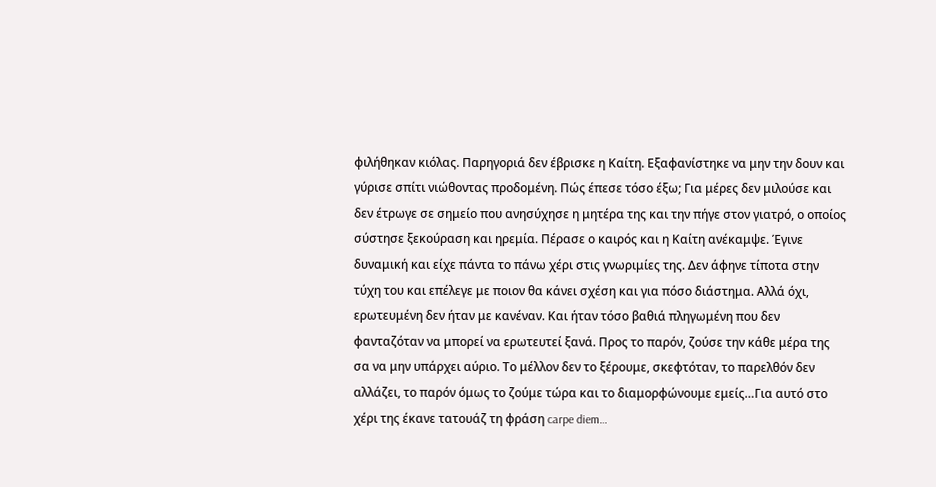φιλήθηκαν κιόλας. Παρηγοριά δεν έβρισκε η Καίτη. Εξαφανίστηκε να μην την δουν και γύρισε σπίτι νιώθοντας προδομένη. Πώς έπεσε τόσο έξω; Για μέρες δεν μιλούσε και δεν έτρωγε σε σημείο που ανησύχησε η μητέρα της και την πήγε στον γιατρό, ο οποίος σύστησε ξεκούραση και ηρεμία. Πέρασε ο καιρός και η Καίτη ανέκαμψε. Έγινε δυναμική και είχε πάντα το πάνω χέρι στις γνωριμίες της. Δεν άφηνε τίποτα στην τύχη του και επέλεγε με ποιον θα κάνει σχέση και για πόσο διάστημα. Αλλά όχι, ερωτευμένη δεν ήταν με κανέναν. Και ήταν τόσο βαθιά πληγωμένη που δεν φανταζόταν να μπορεί να ερωτευτεί ξανά. Προς το παρόν, ζούσε την κάθε μέρα της σα να μην υπάρχει αύριο. Το μέλλον δεν το ξέρουμε, σκεφτόταν, το παρελθόν δεν αλλάζει, το παρόν όμως το ζούμε τώρα και το διαμορφώνουμε εμείς…Για αυτό στο χέρι της έκανε τατουάζ τη φράση carpe diem…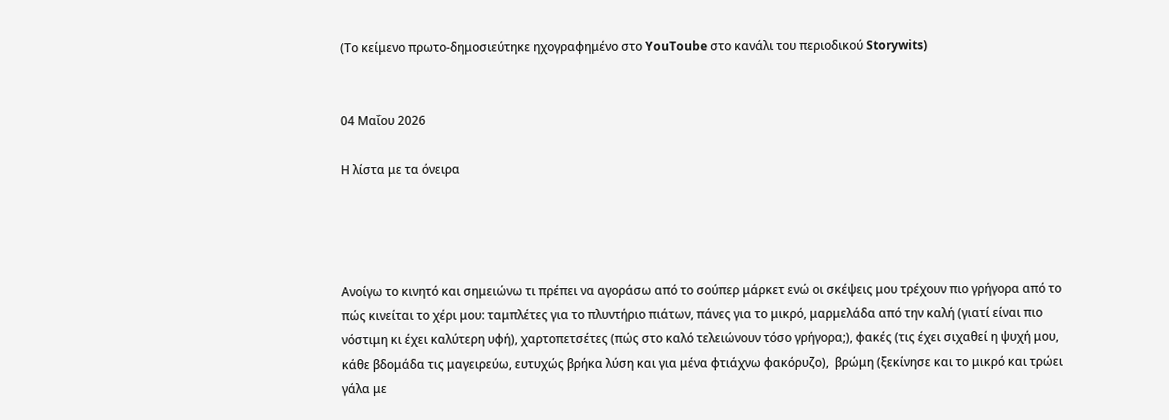(Το κείμενο πρωτο-δημοσιεύτηκε ηχογραφημένο στο YouToube στο κανάλι του περιοδικού Storywits)


04 Μαΐου 2026

Η λίστα με τα όνειρα




Ανοίγω το κινητό και σημειώνω τι πρέπει να αγοράσω από το σούπερ μάρκετ ενώ οι σκέψεις μου τρέχουν πιο γρήγορα από το πώς κινείται το χέρι μου: ταμπλέτες για το πλυντήριο πιάτων, πάνες για το μικρό, μαρμελάδα από την καλή (γιατί είναι πιο νόστιμη κι έχει καλύτερη υφή), χαρτοπετσέτες (πώς στο καλό τελειώνουν τόσο γρήγορα;), φακές (τις έχει σιχαθεί η ψυχή μου, κάθε βδομάδα τις μαγειρεύω, ευτυχώς βρήκα λύση και για μένα φτιάχνω φακόρυζο),  βρώμη (ξεκίνησε και το μικρό και τρώει γάλα με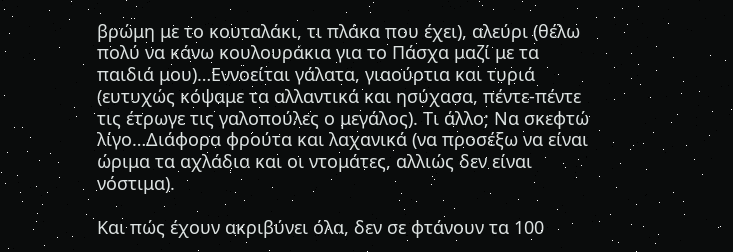βρώμη με το κουταλάκι, τι πλάκα που έχει), αλεύρι (θέλω πολύ να κάνω κουλουράκια για το Πάσχα μαζί με τα παιδιά μου)…Εννοείται γάλατα, γιαούρτια και τυριά (ευτυχώς κόψαμε τα αλλαντικά και ησύχασα, πέντε-πέντε τις έτρωγε τις γαλοπούλες ο μεγάλος). Τι άλλο; Να σκεφτώ λίγο…Διάφορα φρούτα και λαχανικά (να προσέξω να είναι ώριμα τα αχλάδια και οι ντομάτες, αλλιώς δεν είναι νόστιμα).

Και πώς έχουν ακριβύνει όλα, δεν σε φτάνουν τα 100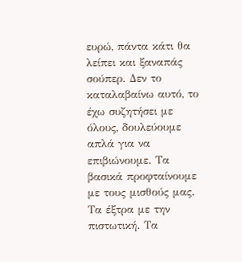ευρώ, πάντα κάτι θα λείπει και ξαναπάς σούπερ. Δεν το καταλαβαίνω αυτό, το έχω συζητήσει με όλους, δουλεύουμε απλά για να επιβιώνουμε. Τα βασικά προφταίνουμε με τους μισθούς μας. Τα έξτρα με την πιστωτική. Τα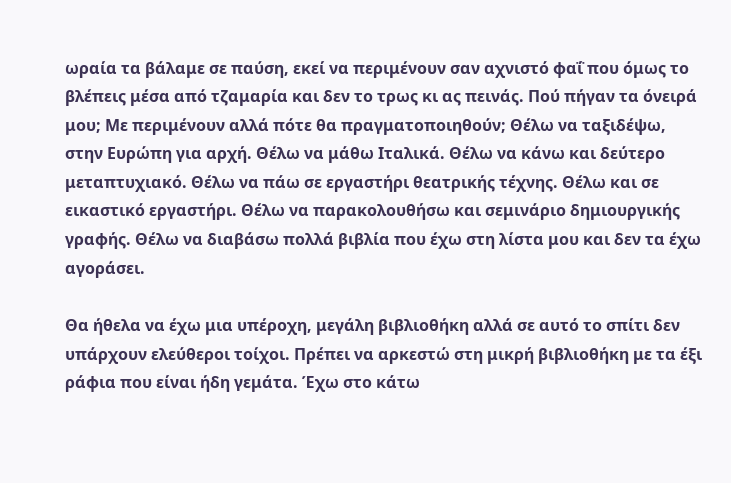ωραία τα βάλαμε σε παύση, εκεί να περιμένουν σαν αχνιστό φαΐ που όμως το βλέπεις μέσα από τζαμαρία και δεν το τρως κι ας πεινάς. Πού πήγαν τα όνειρά μου; Με περιμένουν αλλά πότε θα πραγματοποιηθούν; Θέλω να ταξιδέψω, στην Ευρώπη για αρχή. Θέλω να μάθω Ιταλικά. Θέλω να κάνω και δεύτερο μεταπτυχιακό. Θέλω να πάω σε εργαστήρι θεατρικής τέχνης. Θέλω και σε εικαστικό εργαστήρι. Θέλω να παρακολουθήσω και σεμινάριο δημιουργικής γραφής. Θέλω να διαβάσω πολλά βιβλία που έχω στη λίστα μου και δεν τα έχω αγοράσει.

Θα ήθελα να έχω μια υπέροχη, μεγάλη βιβλιοθήκη αλλά σε αυτό το σπίτι δεν υπάρχουν ελεύθεροι τοίχοι. Πρέπει να αρκεστώ στη μικρή βιβλιοθήκη με τα έξι ράφια που είναι ήδη γεμάτα. Έχω στο κάτω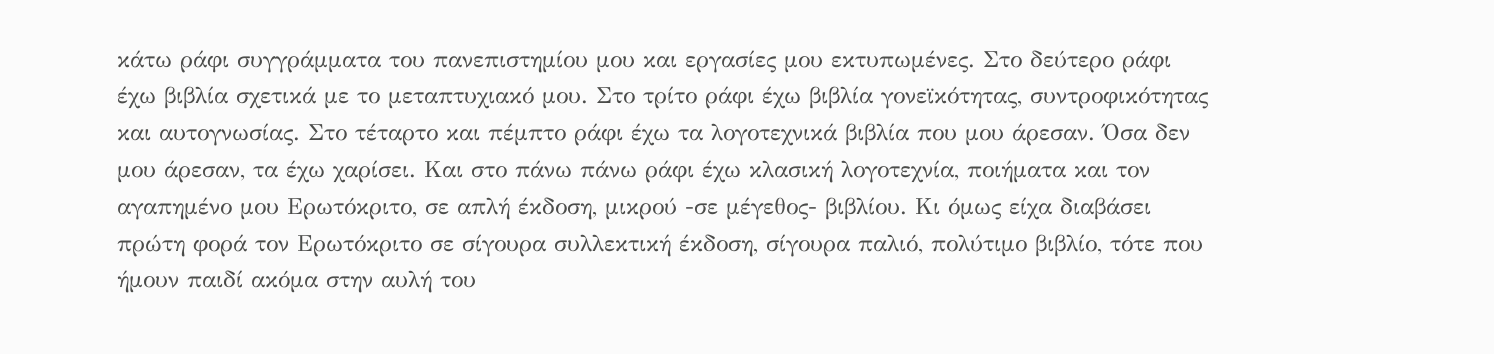κάτω ράφι συγγράμματα του πανεπιστημίου μου και εργασίες μου εκτυπωμένες. Στο δεύτερο ράφι έχω βιβλία σχετικά με το μεταπτυχιακό μου. Στο τρίτο ράφι έχω βιβλία γονεϊκότητας, συντροφικότητας και αυτογνωσίας. Στο τέταρτο και πέμπτο ράφι έχω τα λογοτεχνικά βιβλία που μου άρεσαν. Όσα δεν μου άρεσαν, τα έχω χαρίσει. Και στο πάνω πάνω ράφι έχω κλασική λογοτεχνία, ποιήματα και τον αγαπημένο μου Ερωτόκριτο, σε απλή έκδοση, μικρού -σε μέγεθος- βιβλίου. Κι όμως είχα διαβάσει πρώτη φορά τον Ερωτόκριτο σε σίγουρα συλλεκτική έκδοση, σίγουρα παλιό, πολύτιμο βιβλίο, τότε που ήμουν παιδί ακόμα στην αυλή του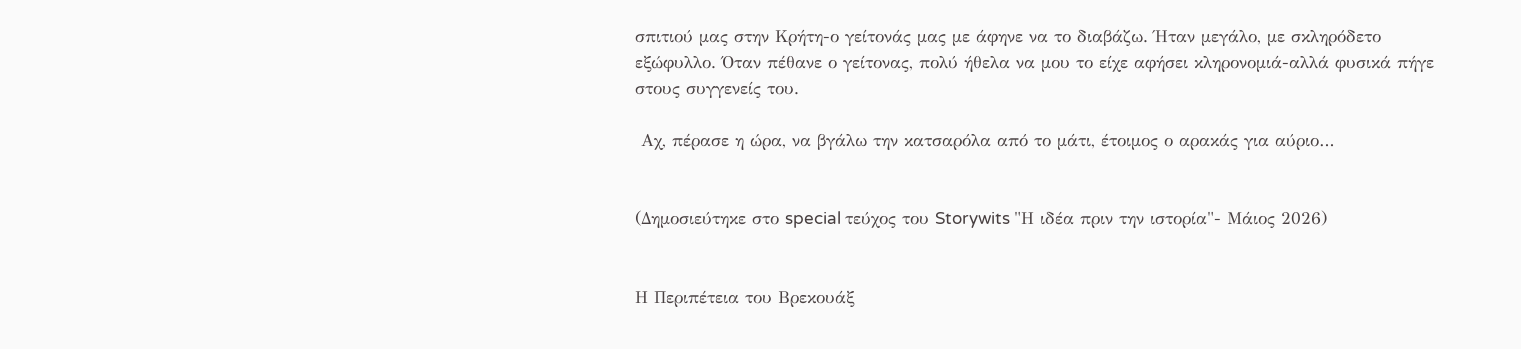σπιτιού μας στην Κρήτη-ο γείτονάς μας με άφηνε να το διαβάζω. Ήταν μεγάλο, με σκληρόδετο εξώφυλλο. Όταν πέθανε ο γείτονας, πολύ ήθελα να μου το είχε αφήσει κληρονομιά-αλλά φυσικά πήγε στους συγγενείς του.

 Αχ, πέρασε η ώρα, να βγάλω την κατσαρόλα από το μάτι, έτοιμος ο αρακάς για αύριο…


(Δημοσιεύτηκε στο special τεύχος του Storywits "Η ιδέα πριν την ιστορία"- Μάιος 2026)


Η Περιπέτεια του Βρεκουάξ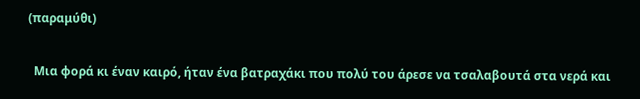(παραμύθι)

  Μια φορά κι έναν καιρό, ήταν ένα βατραχάκι που πολύ του άρεσε να τσαλαβουτά στα νερά και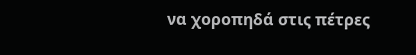να χοροπηδά στις πέτρες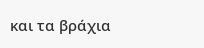και τα βράχια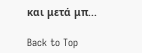και μετά μπ...

Back to Top